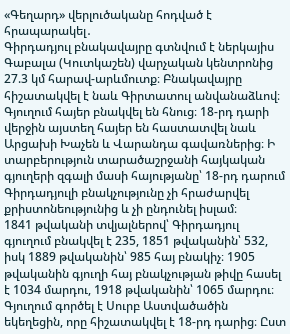«Գեղարդ» վերլուծականը հոդված է հրապարակել․
Գիրդադյուլ բնակավայրը գտնվում է ներկայիս Գաբալա (Կուտկաշեն) վարչական կենտրոնից 27.3 կմ հարավ-արևմուտք։ Բնակավայրը հիշատակվել է նաև Գիրտատուլ անվանաձևով։
Գյուղում հայեր բնակվել են հնուց։ 18-րդ դարի վերջին այստեղ հայեր են հաստատվել նաև Արցախի Խաչեն և Վարանդա գավառներից։ Ի տարբերություն տարածաշրջանի հայկական գյուղերի զգալի մասի հայությանը՝ 18-րդ դարում Գիրդադյուլի բնակչությունը չի հրաժարվել քրիստոնեությունից և չի ընդունել իսլամ։
1841 թվականի տվյալներով՝ Գիրդադյուլ գյուղում բնակվել է 235, 1851 թվականին՝ 532, իսկ 1889 թվականին՝ 985 հայ բնակիչ։ 1905 թվականին գյուղի հայ բնակչության թիվը հասել է 1034 մարդու, 1918 թվականին՝ 1065 մարդու։
Գյուղում գործել է Սուրբ Աստվածածին եկեղեցին, որը հիշատակվել է 18-րդ դարից։ Ըստ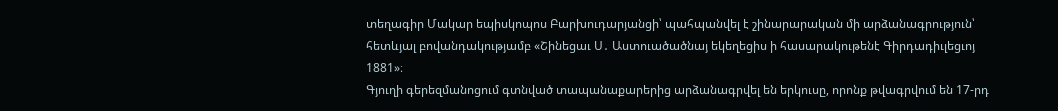տեղագիր Մակար եպիսկոպոս Բարխուդարյանցի՝ պահպանվել է շինարարական մի արձանագրություն՝ հետևյալ բովանդակությամբ «Շինեցաւ Ս․ Աստուածածնայ եկեղեցիս ի հասարակութենէ Գիրդադիւլեցւոյ 1881»։
Գյուղի գերեզմանոցում գտնված տապանաքարերից արձանագրվել են երկուսը, որոնք թվագրվում են 17-րդ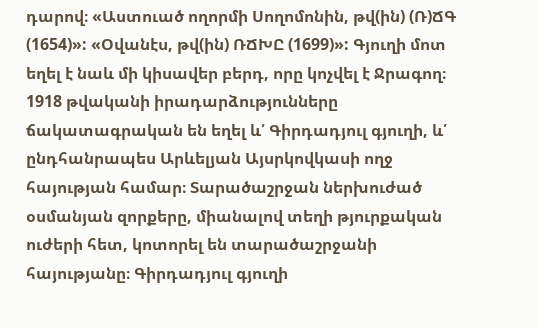դարով։ «Աստուած ողորմի Սողոմոնին, թվ(ին) (Ռ)ՃԳ (1654)»: «Օվանէս, թվ(ին) ՌՃԽԸ (1699)»: Գյուղի մոտ եղել է նաև մի կիսավեր բերդ, որը կոչվել է Ջրագող։
1918 թվականի իրադարձությունները ճակատագրական են եղել և՛ Գիրդադյուլ գյուղի, և՛ ընդհանրապես Արևելյան Այսրկովկասի ողջ հայության համար։ Տարածաշրջան ներխուժած օսմանյան զորքերը, միանալով տեղի թյուրքական ուժերի հետ, կոտորել են տարածաշրջանի հայությանը։ Գիրդադյուլ գյուղի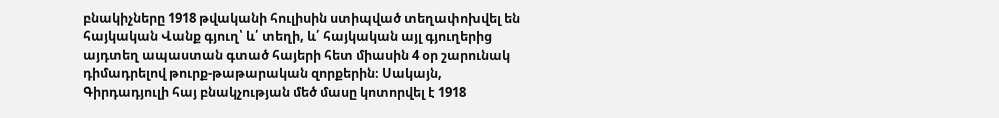բնակիչները 1918 թվականի հուլիսին ստիպված տեղափոխվել են հայկական Վանք գյուղ՝ և՛ տեղի, և՛ հայկական այլ գյուղերից այդտեղ ապաստան գտած հայերի հետ միասին 4 օր շարունակ դիմադրելով թուրք-թաթարական զորքերին։ Սակայն, Գիրդադյուլի հայ բնակչության մեծ մասը կոտորվել է 1918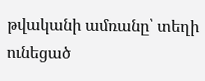թվականի ամռանը՝ տեղի ունեցած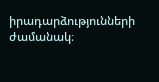իրադարձությունների ժամանակ։